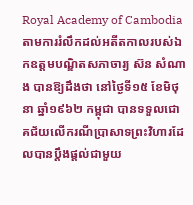Royal Academy of Cambodia
តាមការរំលឹកដល់អតីតកាលរបស់ឯកឧត្តមបណ្ឌិតសភាចារ្យ ស៊ន សំណាង បានឱ្យដឹងថា នៅថ្ងៃទី១៥ ខែមិថុនា ឆ្នាំ១៩៦២ កម្ពុជា បានទទួលជោគជ័យលើករណីប្រាសាទព្រះវិហារដែលបានប្តឹងផ្ដល់ជាមួយ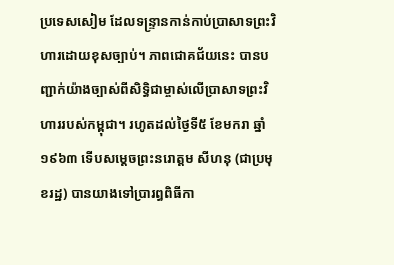ប្រទេសសៀម ដែលទន្ទ្រានកាន់កាប់ប្រាសាទព្រះវិហារដោយខុសច្បាប់។ ភាពជោគជ័យនេះ បានបញ្ជាក់យ៉ាងច្បាស់ពីសិទ្ធិជាម្ចាស់លើប្រាសាទព្រះវិហាររបស់កម្ពុជា។ រហូតដល់ថ្ងៃទី៥ ខែមករា ឆ្នាំ១៩៦៣ ទើបសម្តេចព្រះនរោត្តម សីហនុ (ជាប្រមុខរដ្ឋ) បានយាងទៅប្រារព្ធពិធីកា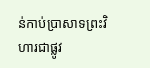ន់កាប់ប្រាសាទព្រះវិហារជាផ្លូវ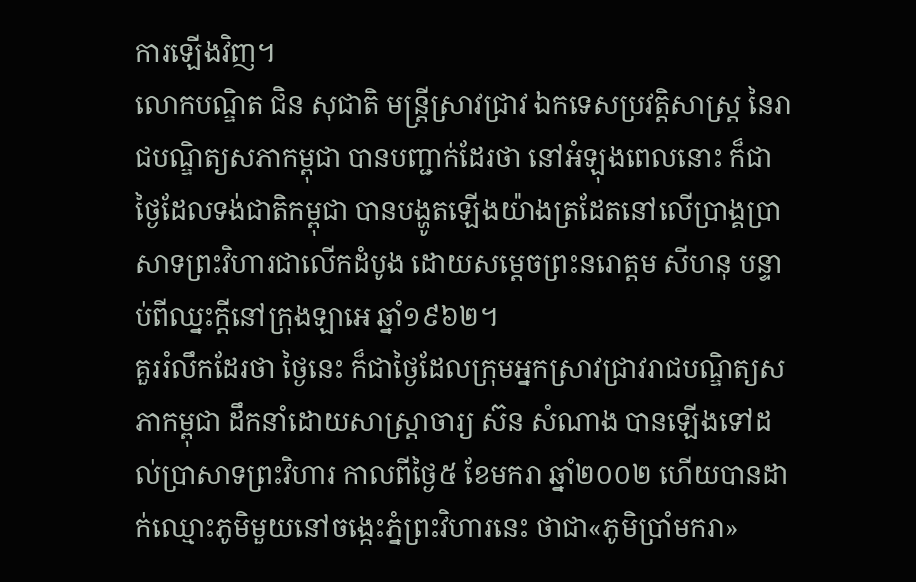ការឡើងវិញ។
លោកបណ្ឌិត ជិន សុជាតិ មន្ត្រីស្រាវជ្រាវ ឯកទេសប្រវត្តិសាស្ត្រ នៃរាជបណ្ឌិត្យសភាកម្ពុជា បានបញ្ជាក់ដែរថា នៅអំឡុងពេលនោះ ក៏ជាថ្ងៃដែលទង់ជាតិកម្ពុជា បានបង្ហូតឡើងយ៉ាងត្រដែតនៅលើប្រាង្គប្រាសាទព្រះវិហារជាលើកដំបូង ដោយសម្តេចព្រះនរោត្តម សីហនុ បន្ទាប់ពីឈ្នះក្តីនៅក្រុងឡាអេ ឆ្នាំ១៩៦២។
គួររំលឹកដែរថា ថ្ងៃនេះ ក៏ជាថ្ងៃដែលក្រុមអ្នកស្រាវជ្រាវរាជបណ្ឌិត្យសភាកម្ពុជា ដឹកនាំដោយសាស្ត្រាចារ្យ ស៊ន សំណាង បានឡើងទៅដល់ប្រាសាទព្រះវិហារ កាលពីថ្ងៃ៥ ខែមករា ឆ្នាំ២០០២ ហើយបានដាក់ឈ្មោះភូមិមួយនៅចង្កេះភ្នំព្រះវិហារនេះ ថាជា«ភូមិប្រាំមករា»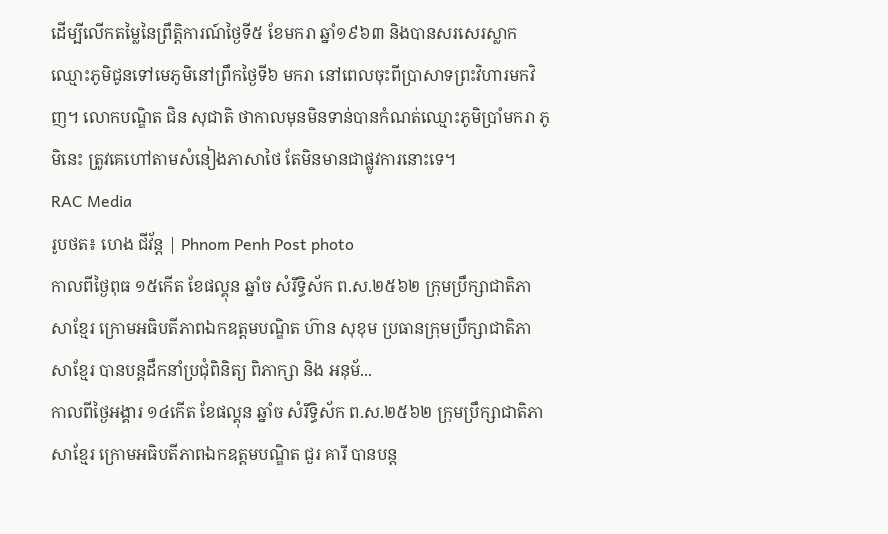ដើម្បីលើកតម្លៃនៃព្រឹត្តិការណ៍ថ្ងៃទី៥ ខែមករា ឆ្នាំ១៩៦៣ និងបានសរសេរស្លាកឈ្មោះភូមិជូនទៅមេភូមិនៅព្រឹកថ្ងៃទី៦ មករា នៅពេលចុះពីប្រាសាទព្រះវិហារមកវិញ។ លោកបណ្ឌិត ជិន សុជាតិ ថាកាលមុនមិនទាន់បានកំណត់ឈ្មោះភូមិប្រាំមករា ភូមិនេះ ត្រូវគេហៅតាមសំនៀងភាសាថៃ តែមិនមានជាផ្លូវការនោះទេ។
RAC Media
រូបថត៖ ហេង ជីវ័ន្ត | Phnom Penh Post photo
កាលពីថ្ងៃពុធ ១៥កើត ខែផល្គុន ឆ្នាំច សំរឹទ្ធិស័ក ព.ស.២៥៦២ ក្រុមប្រឹក្សាជាតិភាសាខ្មែរ ក្រោមអធិបតីភាពឯកឧត្តមបណ្ឌិត ហ៊ាន សុខុម ប្រធានក្រុមប្រឹក្សាជាតិភាសាខ្មែរ បានបន្តដឹកនាំប្រជុំពិនិត្យ ពិភាក្សា និង អនុម័...
កាលពីថ្ងៃអង្គារ ១៤កើត ខែផល្គុន ឆ្នាំច សំរឹទ្ធិស័ក ព.ស.២៥៦២ ក្រុមប្រឹក្សាជាតិភាសាខ្មែរ ក្រោមអធិបតីភាពឯកឧត្តមបណ្ឌិត ជួរ គារី បានបន្ត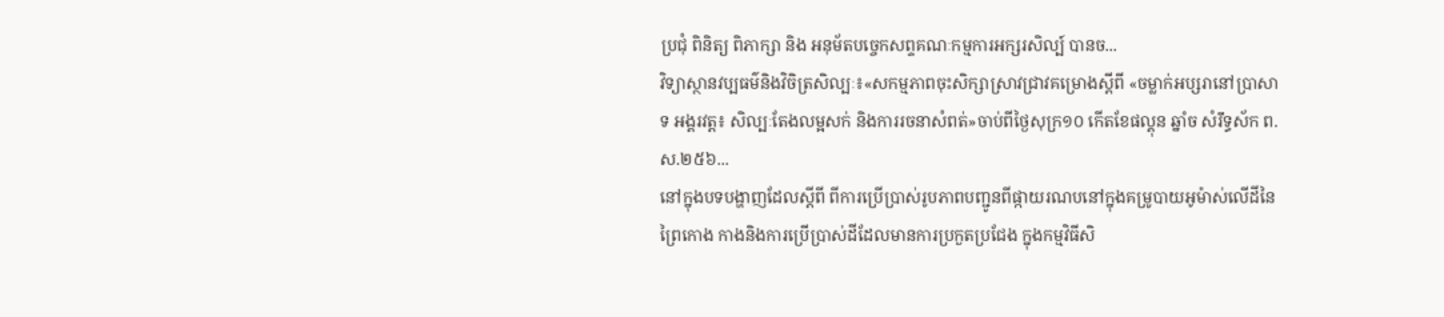ប្រជុំ ពិនិត្យ ពិភាក្សា និង អនុម័តបច្ចេកសព្ទគណៈកម្មការអក្សរសិល្ប៍ បានច...
វិទ្យាស្ថានវប្បធម៌និងវិចិត្រសិល្បៈ៖«សកម្មភាពចុះសិក្សាស្រាវជ្រាវគម្រោងស្តីពី «ចម្លាក់អប្សរានៅប្រាសាទ អង្គរវត្ត៖ សិល្បៈតែងលម្អសក់ និងការរចនាសំពត់»ចាប់ពីថ្ងៃសុក្រ១០ កើតខែផល្គុន ឆ្នាំច សំរឹទ្ធស័ក ព.ស.២៥៦...
នៅក្នុងបទបង្ហាញដែលស្តីពី ពីការប្រើប្រាស់រូបភាពបញ្ជូនពីផ្កាយរណបនៅក្នុងគម្រូបាយអូម៉ាស់លើដីនៃព្រៃកោង កាងនិងការប្រើប្រាស់ដីដែលមានការប្រកួតប្រជែង ក្នុងកម្មវិធីសិ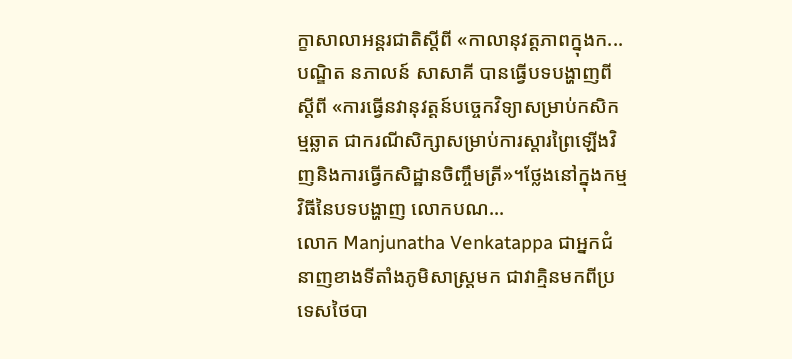ក្ខាសាលាអន្តរជាតិស្តីពី «កាលានុវត្តភាពក្នុងក...
បណ្ឌិត នភាលន៍ សាសាគី បានធ្វើបទបង្ហាញពីស្តីពី «ការធ្វើនវានុវត្តន៍បច្ចេកវិទ្យាសម្រាប់កសិកម្មឆ្លាត ជាករណីសិក្សាសម្រាប់ការស្តារព្រៃឡើងវិញនិងការធ្វើកសិដ្ឋានចិញ្ចឹមត្រី»។ថ្លែងនៅក្នុងកម្មវិធីនៃបទបង្ហាញ លោកបណ...
លោក Manjunatha Venkatappa ជាអ្នកជំនាញខាងទីតាំងភូមិសាស្រ្តមក ជាវាគ្មិនមកពីប្រទេសថៃបា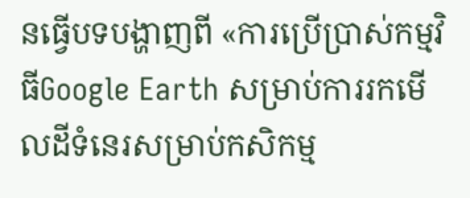នធ្វើបទបង្ហាញពី «ការប្រើប្រាស់កម្មវិធីGoogle Earth សម្រាប់ការរកមើលដីទំនេរសម្រាប់កសិកម្ម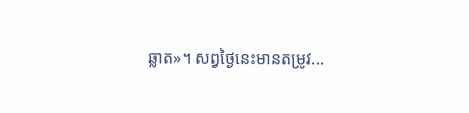ឆ្លាត»។ សព្វថ្ងៃនេះមានតម្រូវ...